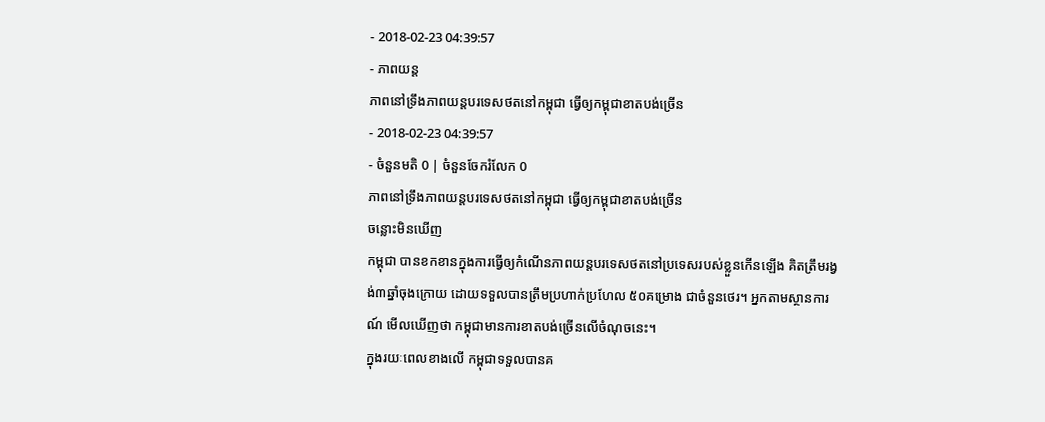- 2018-02-23 04:39:57
- ភាពយន្ត
ភាពនៅទ្រឹងភាពយន្តបរទេសថតនៅកម្ពុជា ធ្វើឲ្យកម្ពុជាខាតបង់ច្រើន
- 2018-02-23 04:39:57
- ចំនួនមតិ 0 | ចំនួនចែករំលែក 0
ភាពនៅទ្រឹងភាពយន្តបរទេសថតនៅកម្ពុជា ធ្វើឲ្យកម្ពុជាខាតបង់ច្រើន
ចន្លោះមិនឃើញ
កម្ពុជា បានខកខានក្នុងការធ្វើឲ្យកំណើនភាពយន្តបរទេសថតនៅប្រទេសរបស់ខ្លួនកើនឡើង គិតត្រឹមរង្វង់៣ឆ្នាំចុងក្រោយ ដោយទទួលបានត្រឹមប្រហាក់ប្រហែល ៥០គម្រោង ជាចំនួនថេរ។ អ្នកតាមស្ថានការណ៍ មើលឃើញថា កម្ពុជាមានការខាតបង់ច្រើនលើចំណុចនេះ។
ក្នុងរយៈពេលខាងលើ កម្ពុជាទទួលបានគ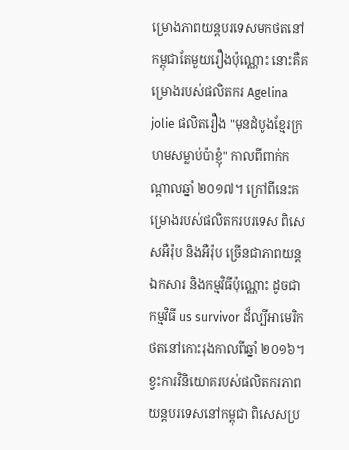ម្រោងភាពយន្តបរទេសមកថតនៅកម្ពុជាតែមួយរឿងប៉ុណ្ណោះ នោះគឺគម្រោងរបស់ផលិតករ Agelina jolie ផលិតរឿង "មុនដំបូងខ្មែរក្រហមសម្លាប់ប៉ាខ្ញុំ" កាលពីពាក់កណ្ដាលឆ្នាំ ២០១៧។ ក្រៅពីនេះគម្រោងរបស់ផលិតករបរទេស ពិសេសអឺរ៉ុប និងអឺរ៉ុប ច្រើនជាភាពយន្តឯកសារ និងកម្មវិធីប៉ុណ្ណោះ ដូចជាកម្មវិធី us survivor ដ៏ល្បីអាមេរិកថតនៅកោះរុងកាលពីឆ្នាំ ២០១៦។
ខ្វះការវិនិយោគរបស់ផលិតករភាពយន្តបរទេសនៅកម្ពុជា ពិសេសប្រ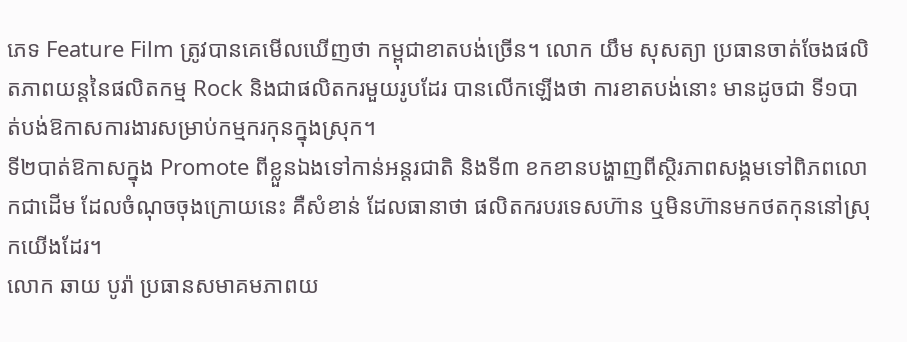ភេទ Feature Film ត្រូវបានគេមើលឃើញថា កម្ពុជាខាតបង់ច្រើន។ លោក យឹម សុសត្យា ប្រធានចាត់ចែងផលិតភាពយន្តនៃផលិតកម្ម Rock និងជាផលិតករមួយរូបដែរ បានលើកឡើងថា ការខាតបង់នោះ មានដូចជា ទី១បាត់បង់ឱកាសការងារសម្រាប់កម្មករកុនក្នុងស្រុក។
ទី២បាត់ឱកាសក្នុង Promote ពីខ្លួនឯងទៅកាន់អន្តរជាតិ និងទី៣ ខកខានបង្ហាញពីស្ថិរភាពសង្គមទៅពិភពលោកជាដើម ដែលចំណុចចុងក្រោយនេះ គឺសំខាន់ ដែលធានាថា ផលិតករបរទេសហ៊ាន ឬមិនហ៊ានមកថតកុននៅស្រុកយើងដែរ។
លោក ឆាយ បូរ៉ា ប្រធានសមាគមភាពយ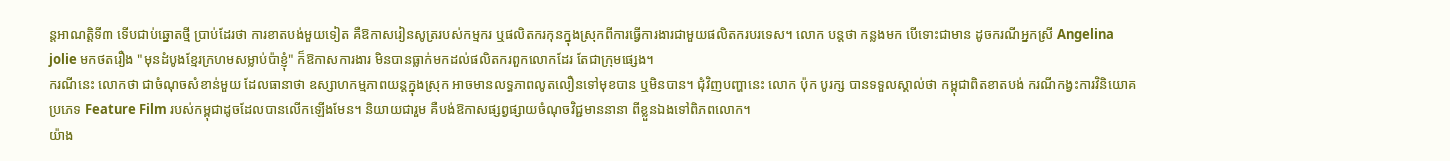ន្តអាណត្តិទី៣ ទើបជាប់ឆ្នោតថ្មី ប្រាប់ដែរថា ការខាតបង់មួយទៀត គឺឱកាសរៀនសូត្ររបស់កម្មករ ឬផលិតករកុនក្នុងស្រុកពីការធ្វើការងារជាមួយផលិតករបរទេស។ លោក បន្តថា កន្លងមក បើទោះជាមាន ដូចករណីអ្នកស្រី Angelina jolie មកថតរឿង "មុនដំបូងខ្មែរក្រហមសម្លាប់ប៉ាខ្ញុំ" ក៏ឱកាសការងារ មិនបានធ្លាក់មកដល់ផលិតករពួកលោកដែរ តែជាក្រុមផ្សេង។
ករណីនេះ លោកថា ជាចំណុចសំខាន់មួយ ដែលធានាថា ឧស្សាហកម្មភាពយន្តក្នុងស្រុក អាចមានលទ្ធភាពលូតលឿនទៅមុខបាន ឬមិនបាន។ ជុំវិញបញ្ហានេះ លោក ប៉ុក បូរក្ស បានទទួលស្គាល់ថា កម្ពុជាពិតខាតបង់ ករណីកង្វះការវិនិយោគប្រភេទ Feature Film របស់កម្ពុជាដូចដែលបានលើកឡើងមែន។ និយាយជារួម គឺបង់ឱកាសផ្សព្វផ្សាយចំណុចវិជ្ជមាននានា ពីខ្លួនឯងទៅពិភពលោក។
យ៉ាង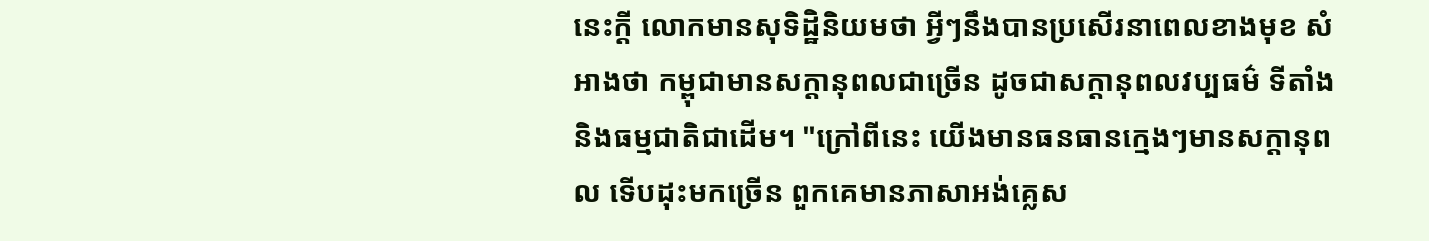នេះក្ដី លោកមានសុទិដ្ឋិនិយមថា អ្វីៗនឹងបានប្រសើរនាពេលខាងមុខ សំអាងថា កម្ពុជាមានសក្ដានុពលជាច្រើន ដូចជាសក្ដានុពលវប្បធម៌ ទីតាំង និងធម្មជាតិជាដើម។ "ក្រៅពីនេះ យើងមានធនធានក្មេងៗមានសក្ដានុពល ទើបដុះមកច្រើន ពួកគេមានភាសាអង់គ្លេស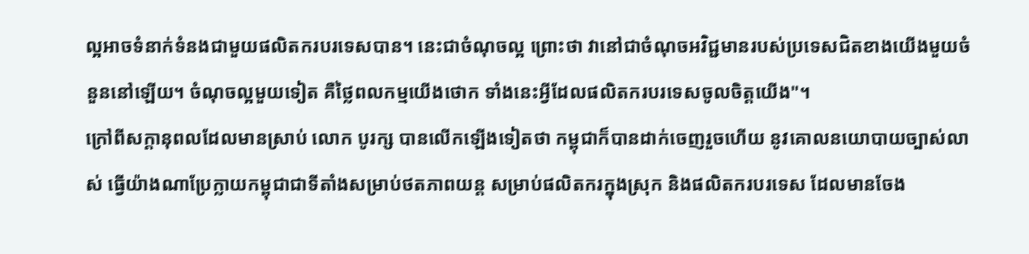ល្អអាចទំនាក់ទំនងជាមួយផលិតករបរទេសបាន។ នេះជាចំណុចល្អ ព្រោះថា វានៅជាចំណុចអវិជ្ជមានរបស់ប្រទេសជិតខាងយើងមួយចំនួននៅឡើយ។ ចំណុចល្អមួយទៀត គឺថ្លៃពលកម្មយើងថោក ទាំងនេះអ្វីដែលផលិតករបរទេសចូលចិត្តយើង"។
ក្រៅពីសក្ដានុពលដែលមានស្រាប់ លោក បូរក្ស បានលើកឡើងទៀតថា កម្ពុជាក៏បានដាក់ចេញរួចហើយ នូវគោលនយោបាយច្បាស់លាស់ ធ្វើយ៉ាងណាប្រែក្លាយកម្ពុជាជាទីតាំងសម្រាប់ថតភាពយន្ត សម្រាប់ផលិតករក្នុងស្រុក និងផលិតករបរទេស ដែលមានចែង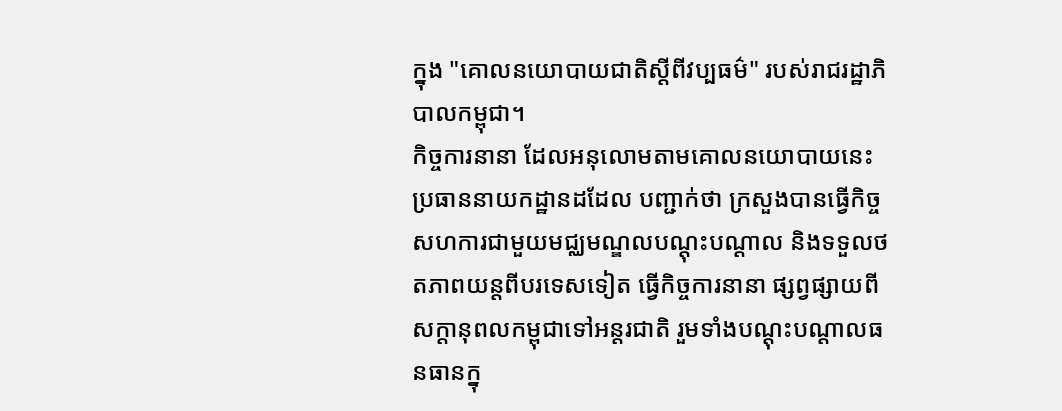ក្នុង "គោលនយោបាយជាតិស្ដីពីវប្បធម៌" របស់រាជរដ្ឋាភិបាលកម្ពុជា។
កិច្ចការនានា ដែលអនុលោមតាមគោលនយោបាយនេះ ប្រធាននាយកដ្ឋានដដែល បញ្ជាក់ថា ក្រសួងបានធ្វើកិច្ចសហការជាមួយមជ្ឈមណ្ឌលបណ្ដុះបណ្ដាល និងទទួលថតភាពយន្តពីបរទេសទៀត ធ្វើកិច្ចការនានា ផ្សព្វផ្សាយពីសក្ដានុពលកម្ពុជាទៅអន្តរជាតិ រួមទាំងបណ្ដុះបណ្ដាលធនធានក្នុ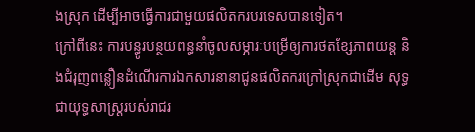ងស្រុក ដើម្បីអាចធ្វើការជាមួយផលិតករបរទេសបានទៀត។
ក្រៅពីនេះ ការបន្ធូរបន្ថយពន្ធនាំចូលសម្ភារៈបម្រើឲ្យការថតខ្សែភាពយន្ត និងជំរុញពន្លឿនដំណើរការឯកសារនានាជូនផលិតករក្រៅស្រុកជាដើម សុទ្ធជាយុទ្ធសាស្ត្ររបស់រាជរ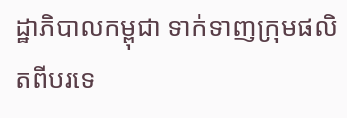ដ្ឋាភិបាលកម្ពុជា ទាក់ទាញក្រុមផលិតពីបរទេ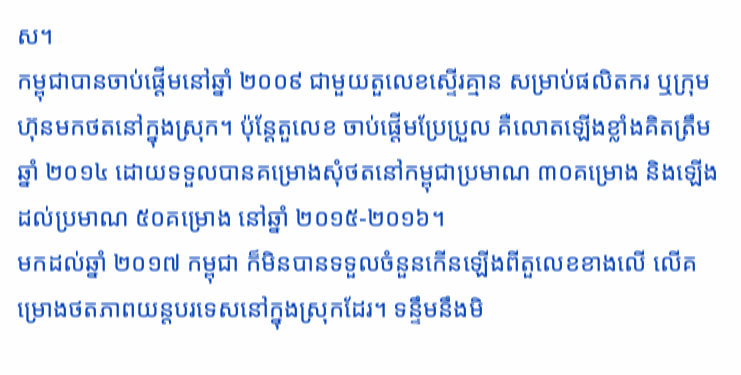ស។
កម្ពុជាបានចាប់ផ្ដើមនៅឆ្នាំ ២០០៩ ជាមួយតួលេខស្ទើរគ្មាន សម្រាប់ផលិតករ ឬក្រុមហ៊ុនមកថតនៅក្នុងស្រុក។ ប៉ុន្តែតួលេខ ចាប់ផ្ដើមប្រែប្រួល គឺលោតឡើងខ្លាំងគិតត្រឹមឆ្នាំ ២០១៤ ដោយទទួលបានគម្រោងសុំថតនៅកម្ពុជាប្រមាណ ៣០គម្រោង និងឡើងដល់ប្រមាណ ៥០គម្រោង នៅឆ្នាំ ២០១៥-២០១៦។
មកដល់ឆ្នាំ ២០១៧ កម្ពុជា ក៏មិនបានទទួលចំនួនកើនឡើងពីតួលេខខាងលើ លើគម្រោងថតភាពយន្តបរទេសនៅក្នុងស្រុកដែរ។ ទន្ទឹមនឹងមិ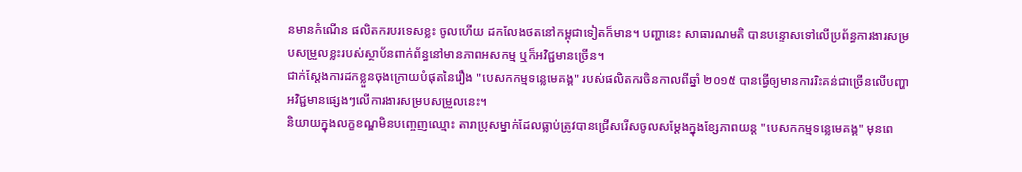នមានកំណើន ផលិតករបរទេសខ្លះ ចូលហើយ ដកលែងថតនៅកម្ពុជាទៀតក៏មាន។ បញ្ហានេះ សាធារណមតិ បានបន្ទោសទៅលើប្រព័ន្ធការងារសម្របសម្រួលខ្លះរបស់ស្ថាប័នពាក់ព័ន្ធនៅមានភាពអសកម្ម ឬក៏អវិជ្ជមានច្រើន។
ជាក់ស្ដែងការដកខ្លួនចុងក្រោយបំផុតនៃរឿង "បេសកកម្មទន្លេមេគង្គ" របស់ផលិតករចិនកាលពីឆ្នាំ ២០១៥ បានធ្វើឲ្យមានការរិះគន់ជាច្រើនលើបញ្ហាអវិជ្ជមានផ្សេងៗលើការងារសម្របសម្រួលនេះ។
និយាយក្នុងលក្ខខណ្ឌមិនបញ្ចេញឈ្មោះ តារាប្រុសម្នាក់ដែលធ្លាប់ត្រូវបានជ្រើសរើសចូលសម្ដែងក្នុងខ្សែភាពយន្ត "បេសកកម្មទន្លេមេគង្គ" មុនពេ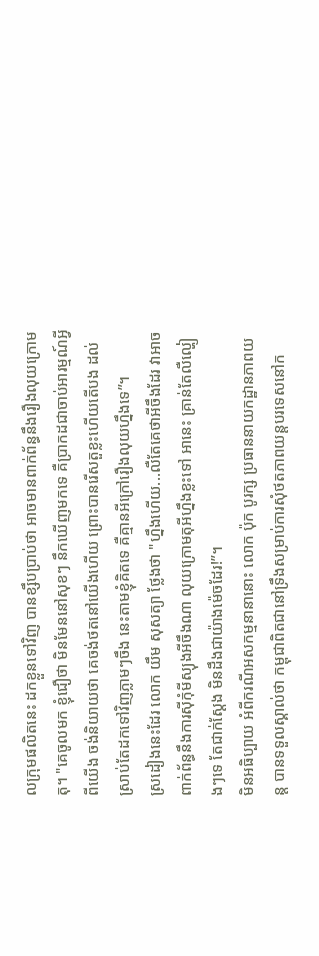លក្រុមផលិតនេះ ដកខ្លួនទៅវិញ បានខ្សឹបប្រាប់ថា អាចមានពាក់ព័ន្ធនឹងរឿងលុយក្រោមតុ។ "គេចូលមក ខ្ញុំជឿថា មិនមែននៅសុខៗ នឹកឃើញមកទេ គឺប្រាកដជាចាប់អារម្មណ៍អ្វីពីយើង ចង់និយាយថា គេចង់ថតនៅយើងហើយ ព្រោះបានរើសតួខ្លះហើយតើបង ដល់ស្រាប់តែដកទៅវិញភ្លាមៗចឹង នេះតាមខ្ញុំគិតទេ គឺគ្មានអីក្រៅរឿងលុយហ្នឹងទេ”។
ស្រដៀងនេះដែរ លោក យឹម សុសត្យា ថ្លែងថា "ហ្នឹងហើយ...លឺតែគេថាអីចឹងដែរ វាអាចពាក់ព័ន្ធនឹងការស៊ីកុំមីស្យុងអីចឹងណា លុយក្រោមតុអីហ្នឹងខ្លះទៅ អានេះ គ្រាន់តែលឺល្ហៀងៗទេ តែជាក់ស្ដែង មិនដឹងជាយ៉ាងម៉េចដែរ!”។
មិនអធិប្បាយ អំពីករណីអសកម្មនានានោះ លោក ប៉ុក បូរក្ស ប្រធាននាយកដ្ឋានភាពយន្ត បានទទួលស្គាល់ថា កម្ពុជាពិតជានៅទ្រឹងសម្រាប់ការសុំថតភាពយន្តបរទេសនៅក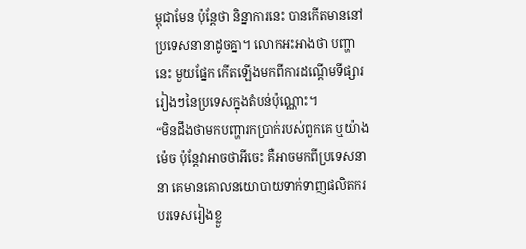ម្ពុជាមែន ប៉ុន្តែថា និន្នាការនេះ បានកើតមាននៅប្រទេសនានាដូចគ្នា។ លោកអះអាងថា បញ្ហានេះ មួយផ្នែក កើតឡើងមកពីការដណ្ដើមទីផ្សាររៀងៗនៃប្រទេសក្នុងតំបន់ប៉ុណ្ណោះ។
“មិនដឹងថាមកបញ្ហារកប្រាក់របស់ពួកគេ ឬយ៉ាងម៉េច ប៉ុន្តែវាអាចថាអីចេះ គឺអាចមកពីប្រទេសនានា គេមានគោលនយោបាយទាក់ទាញផលិតករបរទេសរៀងខ្លួ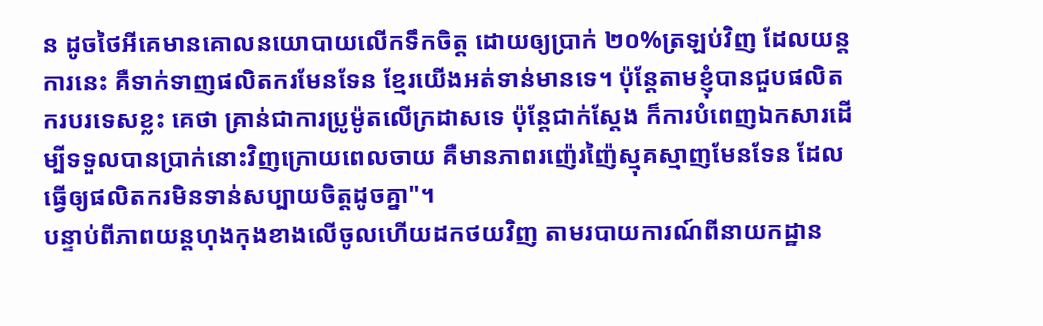ន ដូចថៃអីគេមានគោលនយោបាយលើកទឹកចិត្ត ដោយឲ្យប្រាក់ ២០%ត្រឡប់វិញ ដែលយន្តការនេះ គឺទាក់ទាញផលិតករមែនទែន ខ្មែរយើងអត់ទាន់មានទេ។ ប៉ុន្តែតាមខ្ញុំបានជួបផលិតករបរទេសខ្លះ គេថា គ្រាន់ជាការប្រូម៉ូតលើក្រដាសទេ ប៉ុន្តែជាក់ស្ដែង ក៏ការបំពេញឯកសារដើម្បីទទួលបានប្រាក់នោះវិញក្រោយពេលចាយ គឺមានភាពរញ៉េរញ៉ៃស្មុគស្មាញមែនទែន ដែលធ្វើឲ្យផលិតករមិនទាន់សប្បាយចិត្តដូចគ្នា"។
បន្ទាប់ពីភាពយន្តហុងកុងខាងលើចូលហើយដកថយវិញ តាមរបាយការណ៍ពីនាយកដ្ឋាន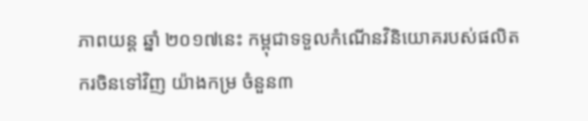ភាពយន្ត ឆ្នាំ ២០១៧នេះ កម្ពុជាទទួលកំណើនវិនិយោគរបស់ផលិតករចិនទៅវិញ យ៉ាងកម្រ ចំនួន៣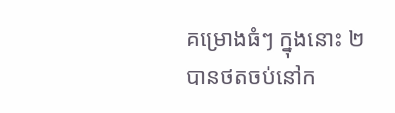គម្រោងធំៗ ក្នុងនោះ ២បានថតចប់នៅក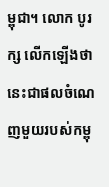ម្ពុជា។ លោក បូរក្ស លើកឡើងថា នេះជាផលចំណេញមួយរបស់កម្ពុ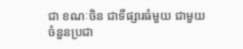ជា ខណៈចិន ជាទីផ្សារធំមួយ ជាមួយចំនួនប្រជា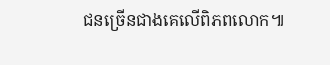ជនច្រើនជាងគេលើពិភពលោក៕